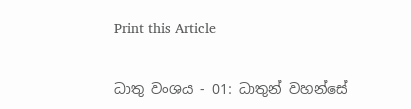Print this Article


ධාතු වංශය - 01: ධාතුන් වහන්සේ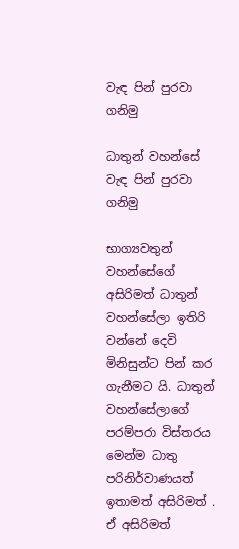වැඳ පින් පුරවා ගනිමු

ධාතුන් වහන්සේ වැඳ පින් පුරවා ගනිමු

භාග්‍යවතුන් වහන්සේගේ අසිරිමත් ධාතුන් වහන්සේලා ඉතිරි වන්නේ දෙවි මිනිසුන්ට පින් කර ගැනීමට යි. ධාතුන් වහන්සේලාගේ පරම්පරා විස්තරය මෙන්ම ධාතු පරිනිර්වාණයත් ඉතාමත් අසිරිමත් . ඒ අසිරිමත්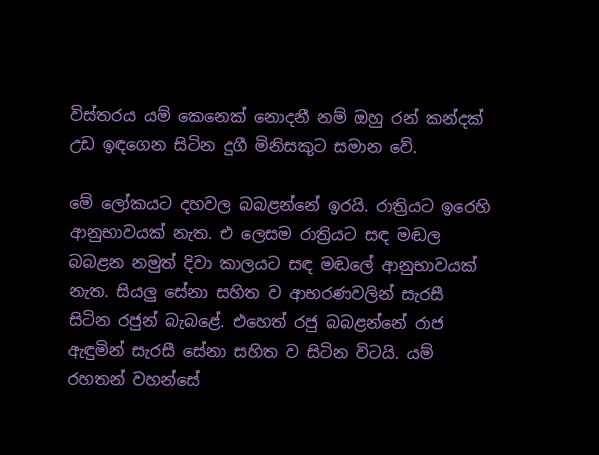විස්තරය යම් කෙනෙක් නොදනී නම් ඔහු රන් කන්දක් උඩ ඉඳගෙන සිටින දුගී මිනිසකුට සමාන වේ.

මේ ලෝකයට දහවල බබළන්නේ ඉරයි. රාත්‍රියට ඉරෙහි ආනුභාවයක් නැත. එ ලෙසම රාත්‍රියට සඳ මඬල බබළන නමුත් දිවා කාලයට සඳ මඬලේ ආනුභාවයක් නැත. සියලු සේනා සහිත ව ආභරණවලින් සැරසී සිටින රජුන් බැබළේ. එහෙත් රජු බබළන්නේ රාජ ඇඳුමින් සැරසී සේනා සහිත ව සිටින විටයි. යම් රහතන් වහන්සේ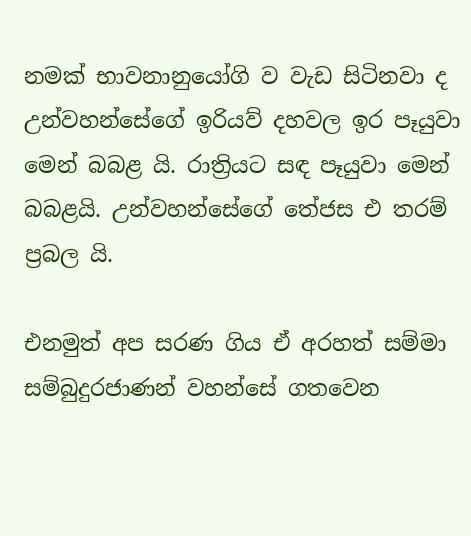නමක් භාවනානුයෝගි ව වැඩ සිටිනවා ද උන්වහන්සේගේ ඉරියව් දහවල ඉර පෑයුවා මෙන් බබළ යි. රාත්‍රියට සඳ පෑයුවා මෙන් බබළයි. උන්වහන්සේගේ තේජස එ තරම් ප්‍රබල යි.

එනමුත් අප සරණ ගිය ඒ අරහත් සම්මා සම්බුදුරජාණන් වහන්සේ ගතවෙන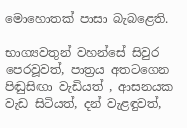මොහොතක් පාසා බැබළෙති.

භාග්‍යවතුන් වහන්සේ සිවුර පෙරවූවත්, පාත්‍රය අතටගෙන පිඬුසිඟා වැඩියත් , ආසනයක වැඩ සිටියත්, දන් වැළඳුවත්,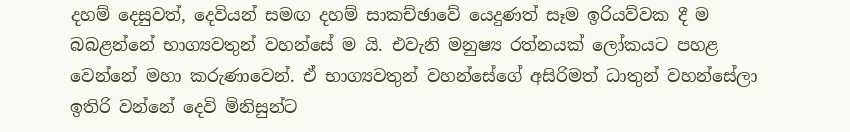දහම් දෙසුවත්, දෙවියන් සමඟ දහම් සාකච්ඡාවේ යෙදුණත් සෑම ඉරියව්වක දී ම බබළන්නේ භාග්‍යවතුන් වහන්සේ ම යි. එවැනි මනුෂ්‍ය රත්නයක් ලෝකයට පහළ වෙන්නේ මහා කරුණාවෙන්. ඒ භාග්‍යවතුන් වහන්සේගේ අසිරිමත් ධාතුන් වහන්සේලා ඉතිරි වන්නේ දෙවි මිනිසුන්ට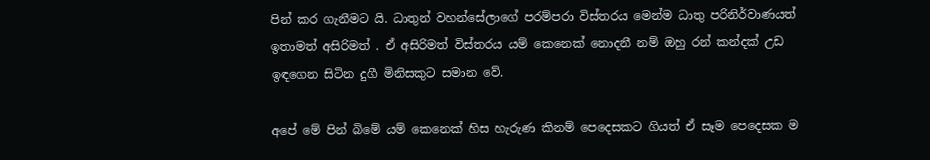පින් කර ගැනීමට යි. ධාතුන් වහන්සේලාගේ පරම්පරා විස්තරය මෙන්ම ධාතු පරිනිර්වාණයත් ඉතාමත් අසිරිමත් . ඒ අසිරිමත් විස්තරය යම් කෙනෙක් නොදනී නම් ඔහු රන් කන්දක් උඩ ඉඳගෙන සිටින දුගී මිනිසකුට සමාන වේ.

අපේ මේ පින් බිමේ යම් කෙනෙක් හිස හැරුණ කිනම් පෙදෙසකට ගියත් ඒ සෑම පෙදෙසක ම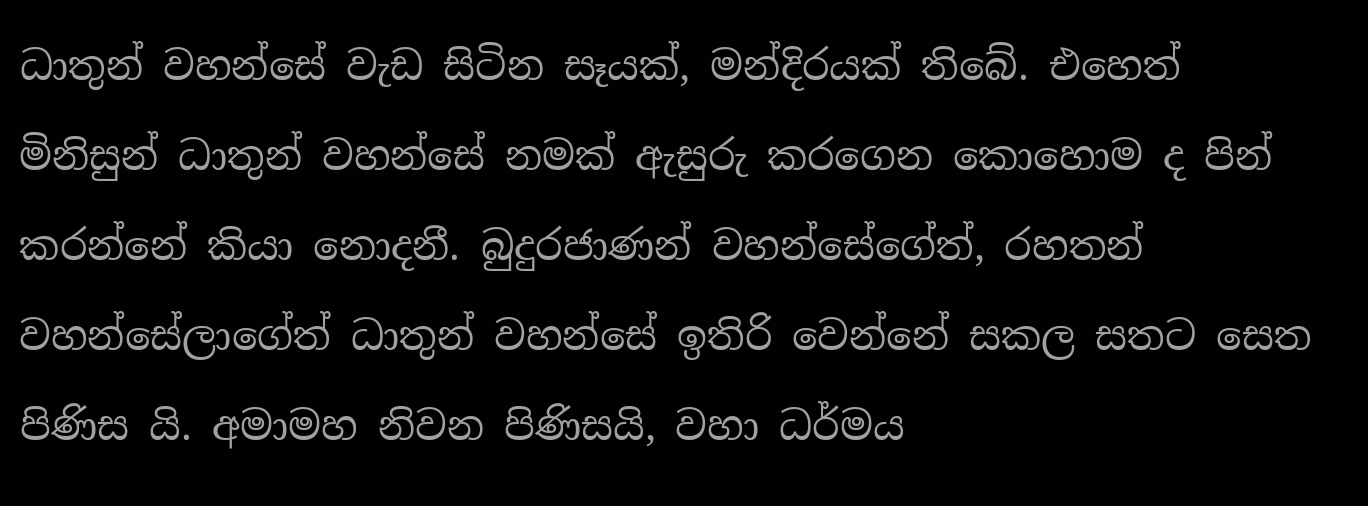ධාතුන් වහන්සේ වැඩ සිටින සෑයක්, මන්දිරයක් තිබේ. එහෙත් මිනිසුන් ධාතුන් වහන්සේ නමක් ඇසුරු කරගෙන කොහොම ද පින් කරන්නේ කියා නොදනී. බුදුරජාණන් වහන්සේගේත්, රහතන් වහන්සේලාගේත් ධාතුන් වහන්සේ ඉතිරි වෙන්නේ සකල සතට සෙත පිණිස යි. අමාමහ නිවන පිණිසයි, වහා ධර්මය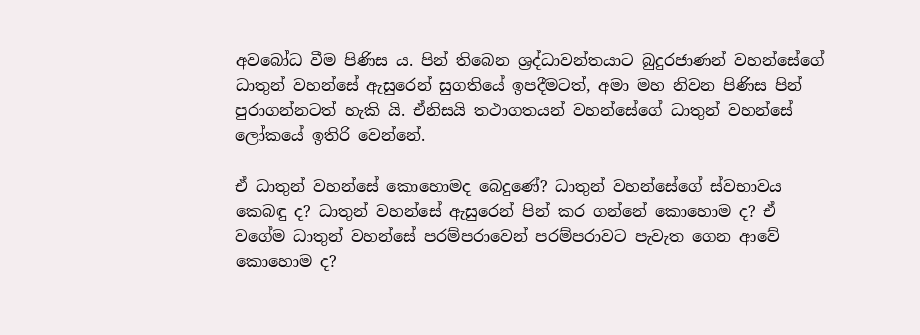අවබෝධ වීම පිණිස ය. පින් තිබෙන ශ්‍රද්ධාවන්තයාට බුදුරජාණන් වහන්සේගේ ධාතුන් වහන්සේ ඇසුරෙන් සුගතියේ ඉපදීමටත්, අමා මහ නිවන පිණිස පින් පුරාගන්නටත් හැකි යි. ඒනිසයි තථාගතයන් වහන්සේගේ ධාතුන් වහන්සේ ලෝකයේ ඉතිරි වෙන්නේ.

ඒ ධාතුන් වහන්සේ කොහොමද බෙදුණේ? ධාතුන් වහන්සේගේ ස්වභාවය කෙබඳු ද? ධාතුන් වහන්සේ ඇසුරෙන් පින් කර ගන්නේ කොහොම ද? ඒ වගේම ධාතුන් වහන්සේ පරම්පරාවෙන් පරම්පරාවට පැවැත ගෙන ආවේ කොහොම ද?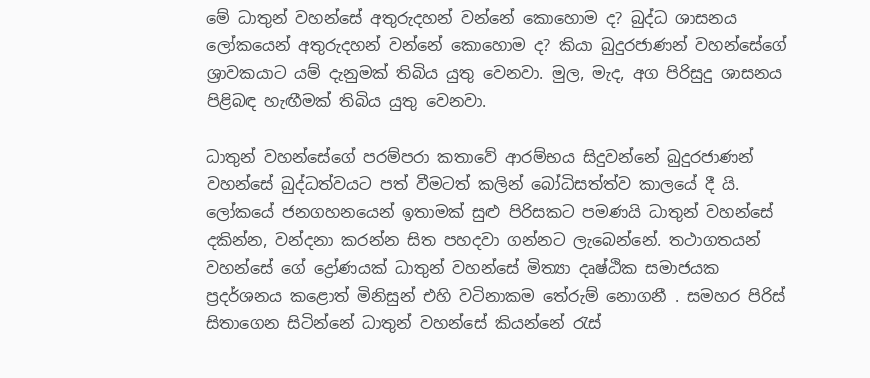මේ ධාතුන් වහන්සේ අතුරුදහන් වන්නේ කොහොම ද? බුද්ධ ශාසනය ලෝකයෙන් අතුරුදහන් වන්නේ කොහොම ද? කියා බුදුරජාණන් වහන්සේගේ ශ්‍රාවකයාට යම් දැනුමක් තිබිය යුතු වෙනවා. මුල, මැද, අග පිරිසුදු ශාසනය පිළිබඳ හැඟීමක් තිබිය යුතු වෙනවා.

ධාතුන් වහන්සේගේ පරම්පරා කතාවේ ආරම්භය සිදුවන්නේ බුදුරජාණන් වහන්සේ බුද්ධත්වයට පත් වීමටත් කලින් බෝධිසත්ත්ව කාලයේ දී යි. ලෝකයේ ජනගහනයෙන් ඉතාමක් සුළු පිරිසකට පමණයි ධාතුන් වහන්සේ දකින්න, වන්දනා කරන්න සිත පහදවා ගන්නට ලැබෙන්නේ. තථාගතයන් වහන්සේ ගේ ද්‍රෝණයක් ධාතුන් වහන්සේ මිත්‍යා දෘෂ්ඨික සමාජයක ප්‍රදර්ශනය ක‌ළොත් මිනිසුන් එහි වටිනාකම තේරුම් නොගනී . සමහර පිරිස් සිතාගෙන සිටින්නේ ධාතුන් වහන්සේ කියන්නේ රැස්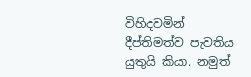විහිදවමින් දීප්තිමත්ව පැවතිය යුතුයි කියා. නමුත්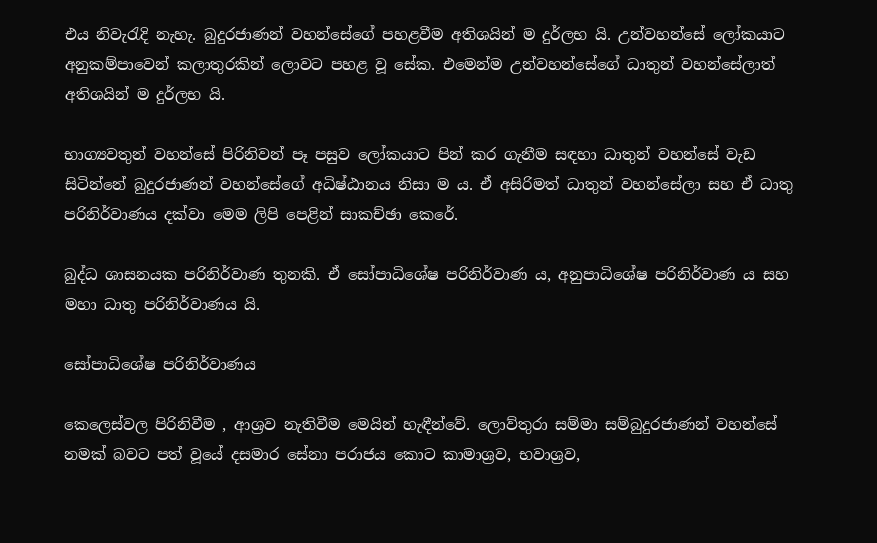එය නිවැරැදි නැහැ. බුදුරජාණන් වහන්සේගේ පහළවීම අතිශයින් ම දුර්ලභ යි. උන්වහන්සේ ලෝකයාට අනුකම්පාවෙන් කලාතුරකින් ලොවට පහළ වූ සේක. එමෙන්ම උන්වහන්සේගේ ධාතුන් වහන්සේලාත් අතිශයින් ම දුර්ලභ යි.

භාග්‍යවතුන් වහන්සේ පිරිනිවන් පෑ පසුව ලෝකයාට පින් කර ගැනීම සඳහා ධාතුන් වහන්සේ වැඩ සිටින්නේ බුදුරජාණන් වහන්සේගේ අධිෂ්ඨානය නිසා ම ය. ඒ අසිරිමත් ධාතුන් වහන්සේලා සහ ඒ ධාතු පරිනිර්වාණය දක්වා මෙම ලිපි පෙළින් සාකච්ඡා කෙරේ.

බුද්ධ ශාසනයක පරිනිර්වාණ තුනකි. ඒ සෝපාධිශේෂ පරිනිර්වාණ ය, අනුපාධිශේෂ පරිනිර්වාණ ය සහ මහා ධාතු පරිනිර්වාණය යි.

සෝපාධිශේෂ පරිනිර්වාණය

කෙලෙස්වල පිරිනිවීම , ආශ්‍රව නැතිවීම මෙයින් හැඳීන්වේ. ලොව්තුරා සම්මා සම්බුදුරජාණන් වහන්සේ නමක් බවට පත් වූයේ දසමාර සේනා පරාජය කොට කාමාශ්‍රව, භවාශ්‍රව,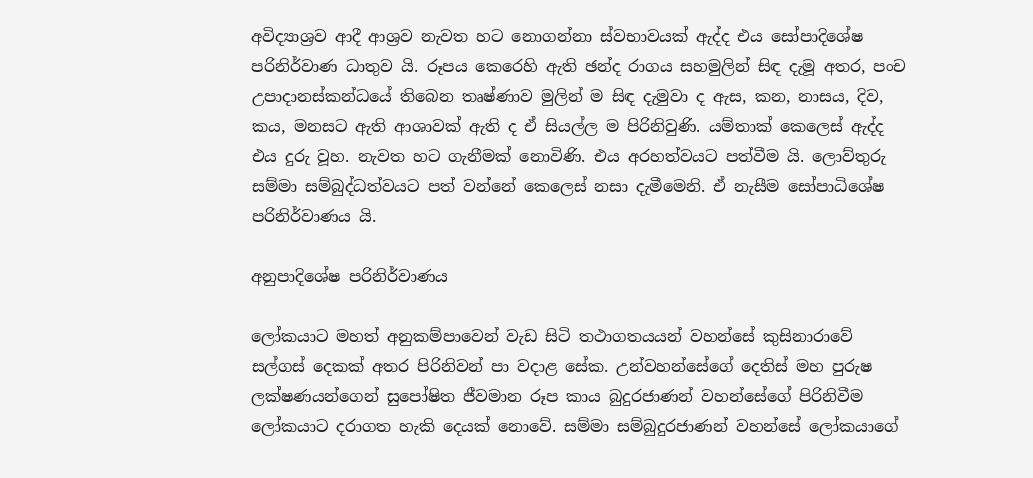අවිද්‍යාශ්‍රව ආදී ආශ්‍රව නැවත හ‍ට නොගන්නා ස්වභාවයක් ඇද්ද එය සෝපාදි‍ශේෂ පරිනිර්වාණ ධාතුව යි. රූපය කෙරෙහි ඇති ඡන්ද රාගය සහමුලින් සිඳ දැමූ අතර, පංච උපාදානස්කන්ධයේ තිබෙන තෘෂ්ණාව මුලින් ම සිඳ දැමුවා ද ඇස, කන, නාසය, දිව, කය, මනසට ඇති ආශාවක් ඇති ද ඒ සියල්ල ම පිරිනිවුණි. යම්තාක් කෙලෙස් ඇද්ද එය දුරු වූහ. නැවත හට ගැනීමක් නොවිණි. එය අරහත්වයට පත්වීම යි. ලොව්තුරු සම්මා සම්බුද්ධත්වයට පත් වන්නේ කෙලෙස් නසා දැමීමෙනි. ඒ නැසීම සෝපාධිශේෂ පරිනිර්වාණය යි.

අනුපාදිශේෂ පරිනිර්වාණය

ලෝකයාට මහත් අනුකම්පාවෙන් වැඩ සිටි තථාගතයයන් වහන්සේ කුසිනාරාවේ සල්ගස් දෙකක් අතර පිරිනිවන් පා වදාළ සේක. උන්වහන්සේගේ දෙතිස් මහ පුරුෂ ලක්ෂණයන්ගෙන් සුපෝෂිත ජීවමාන රූප කාය බුදුරජාණන් වහන්සේගේ පිරිනිවීම ලෝකයාට දරාගත හැකි දෙයක් නොවේ. සම්මා සම්බුදුරජාණන් වහන්සේ ලෝක‍යාගේ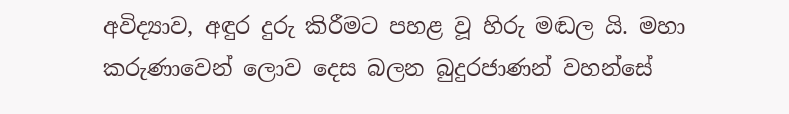අවිද්‍යාව, අඳුර දුරු කිරීමට පහළ වූ හිරු මඬල යි. මහා කරුණාවෙන් ලොව දෙස බලන බුදුරජාණන් වහන්සේ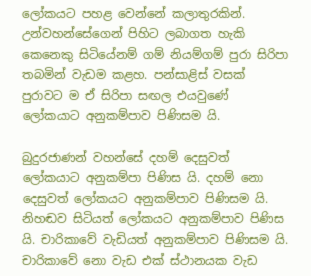ලෝකයට පහළ වෙන්නේ කලාතුරකින්. උන්වහන්සේ‍ගෙන් පිහිට ලබාගත හැකි කෙනෙකු සිටියේනම් ගම් නියම්ගම් පුරා සිරිපා තබමින් වැඩම කළහ. පන්සාළිස් වසක් පුරාවට ම ඒ සිරිපා සඟල එයවුණේ ලෝකයාට අනුකම්පාව පිණිසම යි.

බුදුරජාණන් වහන්සේ දහම් දෙසුවත් ලෝකයාට අනුකම්පා පිණිස යි. දහම් නො දෙසුවත් ලෝකයට අනුකම්පාව පිණිසම යි. නිහඬව සිටියත් ලෝකයට අනුකම්පාව පිණිස යි. චාරිකාවේ වැඩියත් අනුකම්පාව පිණිසම යි. චාරිකාවේ නො වැඩ එක් ස්ථානයක වැඩ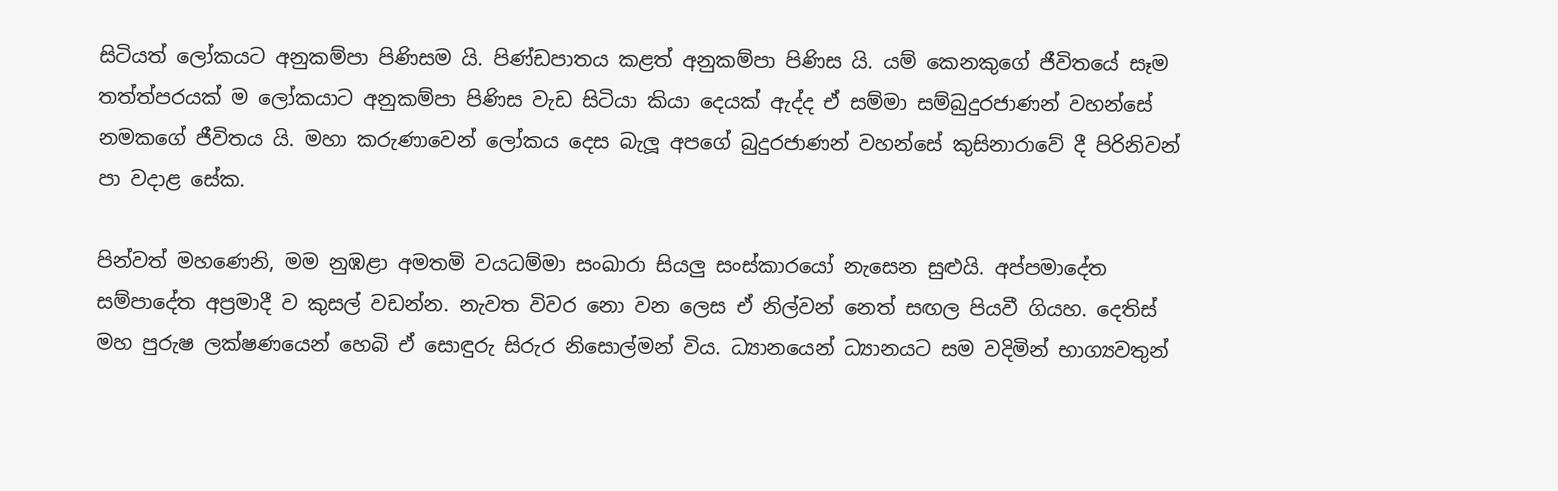සිටියත් ලෝකයට අනුකම්පා පිණිසම යි. පිණ්ඩපාතය කළත් අනුකම්පා පිණිස යි. යම් කෙනකුගේ ජීවිතයේ සෑම තත්ත්පරයක් ම ලෝකයාට අනුකම්පා පිණිස වැඩ සිටියා කියා දෙයක් ඇද්ද ඒ සම්මා සම්බුදුරජාණන් වහන්සේ නමකගේ ජීවිතය යි. මහා කරුණාවෙන් ලෝකය දෙස බැලූ අපගේ බුදුරජාණන් වහන්සේ කුසිනාරාවේ දී පිරිනිවන් පා වදාළ සේක.

පින්වත් මහණෙනි, මම නුඹළා අමතමි වයධම්මා සංඛාරා සියලු සංස්කාරයෝ නැසෙන සුළුයි. අප්පමාදේත සම්පාදේත අප්‍රමාදී ව කුසල් වඩන්න. නැවත විවර නො වන ලෙස ඒ නිල්වන් නෙත් සඟල පියවී ගියහ. දෙතිස් මහ පුරුෂ ලක්ෂණයෙන් හෙබි ඒ සොඳුරු සිරුර නිසොල්මන් විය. ධ්‍යානයෙන් ධ්‍යානයට සම වදිමින් භාග්‍යවතුන්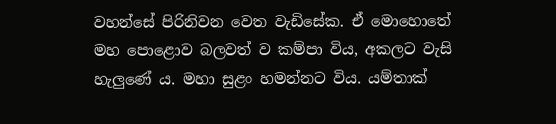වහන්සේ පිරිනිවන වෙත වැඩිසේක. ඒ මොහොතේ මහ පොළොව බලවත් ව කම්පා විය, අකලට වැසි හැලුණේ ය. මහා සුළං හමන්නට විය. යම්තාක්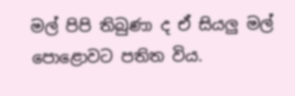මල් පිපි තිබුණා ද ඒ සියලු මල් පොළොවට පතිත විය.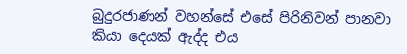බුදුරජාණන් වහන්සේ එසේ පිරිනිවන් පානවා කියා දෙයක් ඇද්ද එය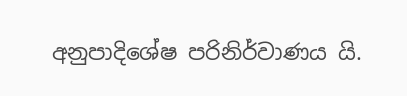අනුපාදිශේෂ පරිනිර්වාණය යි.